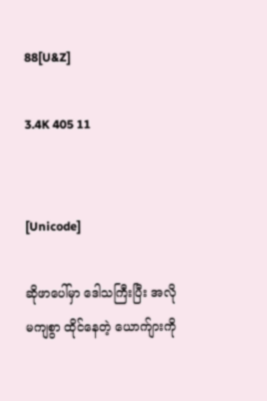88[U&Z]

3.4K 405 11


[Unicode]

ဆိုဖာပေါ်မှာ ဒေါသကြီးပြီး အလိုမကျစွာ ထိုင်နေတဲ့ ယောက်ျားကို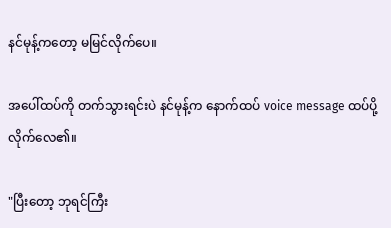နင်မုန့်ကတော့ မမြင်လိုက်ပေ။

အပေါ်ထပ်ကို တက်သွားရင်းပဲ နင်မုန့်က နောက်ထပ် voice message ထပ်ပို့လိုက်လေ၏။

"ပြီးတော့ ဘုရင်ကြီး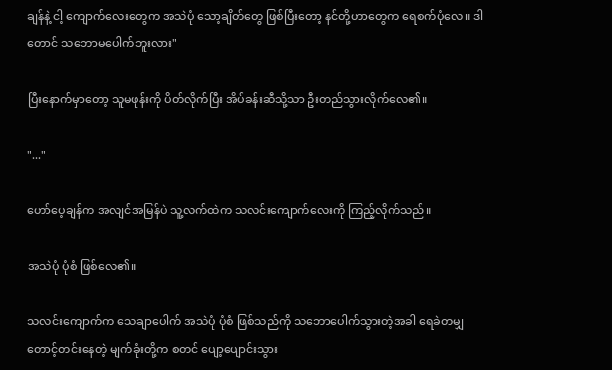ချန်နဲ့ ငါ့ ကျောက်လေးတွေက အသဲပုံ သော့ချိတ်တွေ ဖြစ်ပြီးတော့ နင်တို့ဟာတွေက ရေစက်ပုံလေ။ ဒါတောင် သဘောမပေါက်ဘူးလား"

ပြီးနောက်မှာတော့ သူမဖုန်းကို ပိတ်လိုက်ပြီး အိပ်ခန်းဆီသို့သာ ဦးတည်သွားလိုက်လေ၏။

"..."

ဟော်ပေ့ချန်က အလျင်အမြန်ပဲ သူ့လက်ထဲက သလင်းကျောက်လေးကို ကြည့်လိုက်သည်။

အသဲပုံ ပုံစံ ဖြစ်လေ၏။

သလင်းကျောက်က သေချာပေါက် အသဲပုံ ပုံစံ ဖြစ်သည်ကို သဘောပေါက်သွားတဲ့အခါ ရေခဲတမျှ တောင့်တင်းနေတဲ့ မျက်ခုံးတို့က စတင် ပျော့ပျောင်းသွား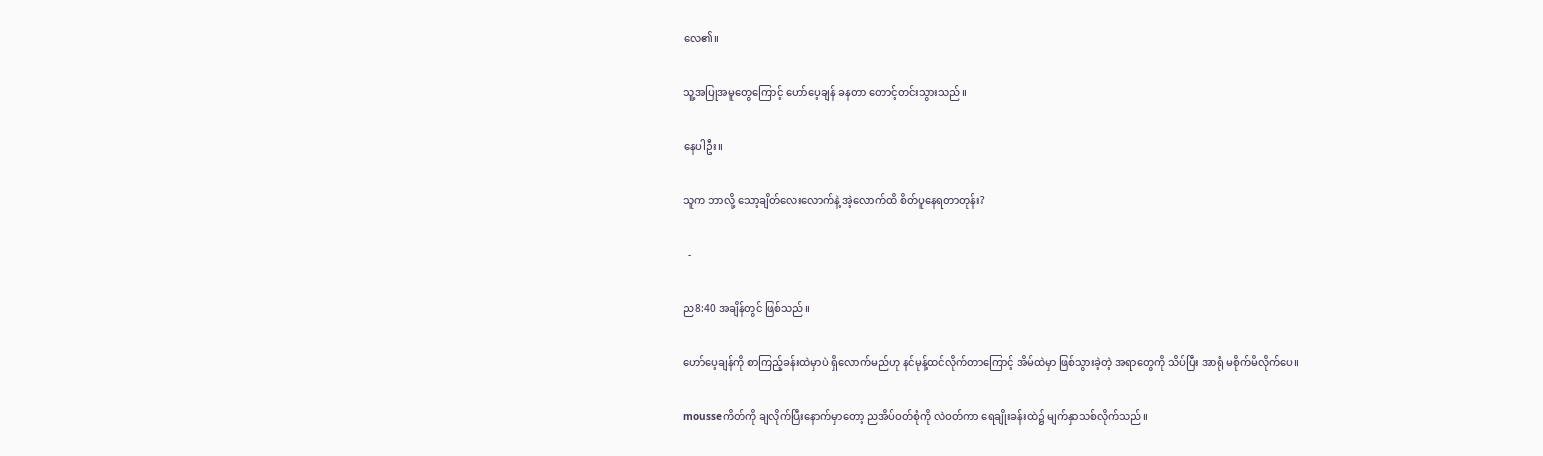လေ၏။

သူ့အပြုအမူတွေကြောင့် ဟော်ပေ့ချန် ခနတာ တောင့်တင်းသွားသည်။

နေပါဦး။

သူက ဘာလို့ သော့ချိတ်လေးလောက်နဲ့ အဲ့လောက်ထိ စိတ်ပူနေရတာတုန်း?

  -

ည8:40 အချိန်တွင် ဖြစ်သည်။

ဟော်ပေ့ချန်ကို စာကြည့်ခန်းထဲမှာပဲ ရှိလောက်မည်ဟု နင်မုန့်ထင်လိုက်တာကြောင့် အိမ်ထဲမှာ ဖြစ်သွားခဲ့တဲ့ အရာတွေကို သိပ်ပြီး အာရုံ မစိုက်မိလိုက်ပေ။

mousseကိတ်ကို ချလိုက်ပြီးနောက်မှာတော့ ညအိပ်ဝတ်စုံကို လဲဝတ်ကာ ရေချိုးခန်းထဲ၌ မျက်နှာသစ်လိုက်သည်။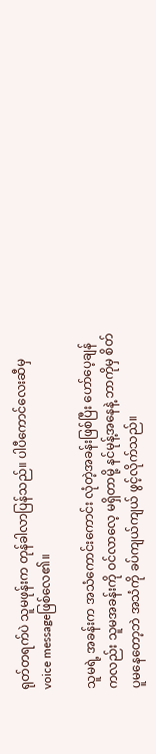ရုတ်တရက်ပဲ သူမဖုန်းက တုန်ခါလာပြန်သည်။ ပါပီကောင်လေးဆီမှ voice messageဖြစ်လေ၏။

သူမရဲ့ အခန်းက အသံကောင်းကောင်း လုံတဲ့အခန်းဖြစ်ပြီး ဟော်ပေ့ချန်ကလည်း သူမအခန်းကို ဝင်လာလေ့ မရှိတာမို့ နင်မုန့်အနေနဲ့ ဘာကိုမှ စိတ်ပူမနေတော့ဘဲ အသံကို ခပ်ကျယ်ကျယ် ဖွင့်လိုက်သည်။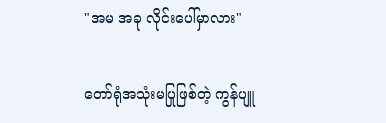"အမ အခု လိုင်းပေါ်မှာလား"

တော်ရုံအသုံးမပြုဖြစ်တဲ့ ကွန်ပျူ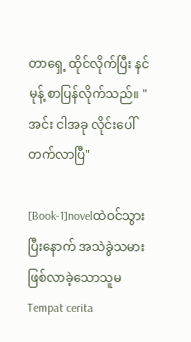တာရှေ့ ထိုင်လိုက်ပြီး နင်မုန့် စာပြန်လိုက်သည်။ "အင်း ငါအခု လိုင်းပေါ်တက်လာပြီ"

[Book-1]novelထဲဝင်သွားပြီးနောက် အသဲခွဲသမားဖြစ်လာခဲ့သောသူမ Tempat cerita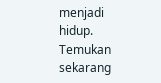menjadi hidup. Temukan sekarang